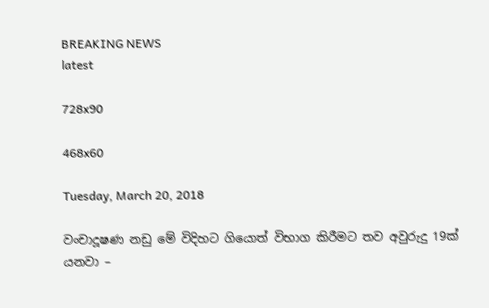BREAKING NEWS
latest

728x90

468x60

Tuesday, March 20, 2018

වංචාදූෂණ නඩු මේ විදිහට ගියොත් විභාග කිරීමට තව අවුරුදු 19ක් යනවා –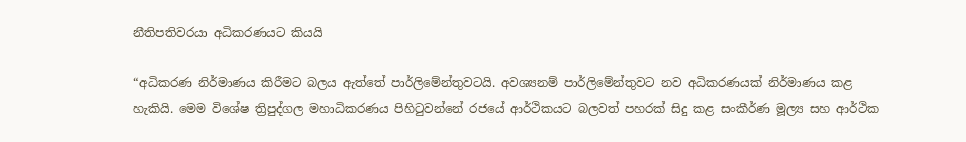නීතිපතිවරයා අධිකරණයට කියයි

“අධිකරණ නිර්මාණය කිරීමට බලය ඇත්තේ පාර්ලිමේන්තුවටයි. අවශ්‍යනම් පාර්ලිමේන්තුවට නව අධිකරණයක් නිර්මාණය කළ හැකියි. මෙම විශේෂ ත්‍රිපුද්ගල මහාධිකරණය පිහිටුවන්නේ රජයේ ආර්ථිකයට බලවත් පහරක් සිදු කළ සංකීර්ණ මූල්‍ය සහ ආර්ථික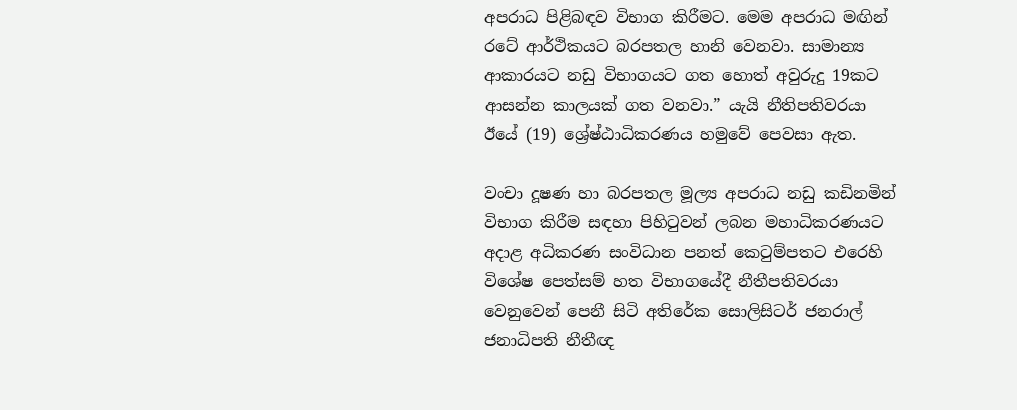අපරාධ පිළිබඳව විභාග කිරීමට. මෙම අපරාධ මඟින් රටේ ආර්ථිකයට බරපතල හානි වෙනවා. සාමාන්‍ය ආකාරයට නඩු විභාගයට ගත හොත් අවුරුදු 19කට ආසන්න කාලයක් ගත වනවා.” යැයි නීතිපතිවරයා ඊයේ (19) ශ්‍රේෂ්ඨාධිකරණය හමුවේ පෙවසා ඇත.

වංචා දූෂණ හා බරපතල මූල්‍ය අපරාධ නඩු කඩිනමින් විභාග කිරීම සඳහා පිහිටුවන් ලබන මහාධිකරණයට අදාළ අධිකරණ සංවිධාන පනත් කෙටුම්පතට එරෙහි විශේෂ පෙත්සම් හත විභාගයේදී නීතීපතිවරයා වෙනුවෙන් පෙනී සිටි අතිරේක සොලිසිටර් ජනරාල් ජනාධිපති නීතීඥ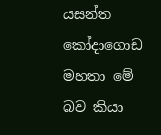යසන්ත කෝදාගොඩ මහතා මේ බව කියා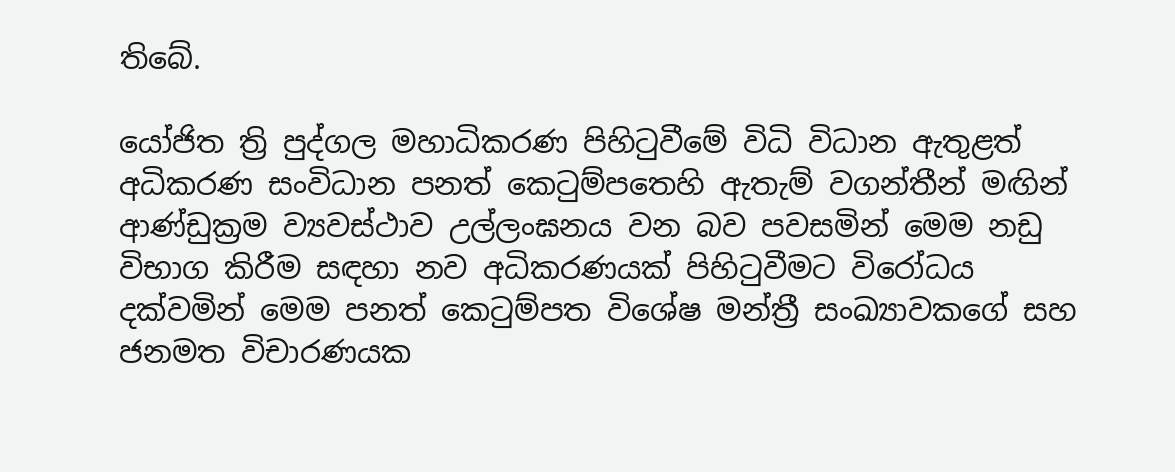තිබේ.

යෝජිත ත්‍රි පුද්ගල මහාධිකරණ පිහිටුවීමේ විධි විධාන ඇතුළත් අධිකරණ සංවිධාන පනත් කෙටුම්පතෙහි ඇතැම් වගන්තීන් මඟින් ආණ්ඩුක්‍රම ව්‍යවස්ථාව උල්ලංඝනය වන බව පවසමින් මෙම නඩු විභාග කිරීම සඳහා නව අධිකරණයක් පිහිටුවීමට විරෝධය දක්වමින් මෙම පනත් කෙටුම්පත විශේෂ මන්ත්‍රී සංඛ්‍යාවකගේ සහ ජනමත විචාරණයක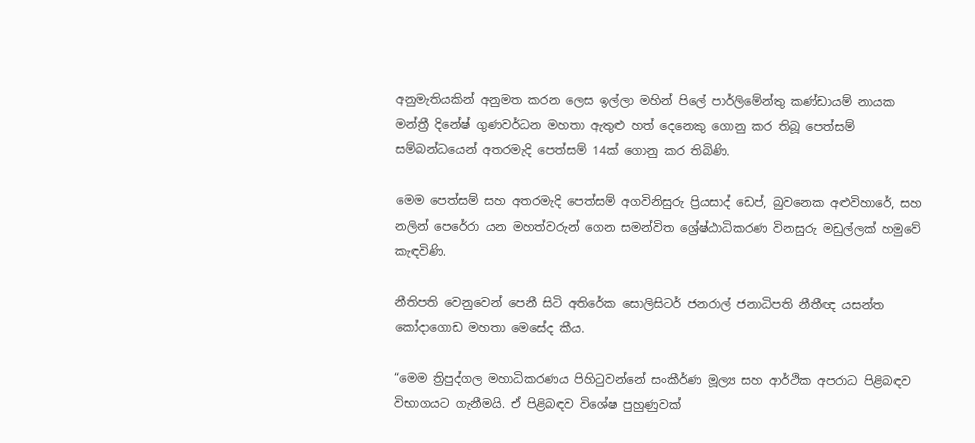අනුමැතියකින් අනුමත කරන ලෙස ඉල්ලා මහින් පිලේ පාර්ලිමේන්තු කණ්ඩායම් නායක මන්ත්‍රී දිනේෂ් ගුණවර්ධන මහතා ඇතුළු හත් දෙනෙකු ගොනු කර තිබූ පෙත්සම් සම්බන්ධයෙන් අතරමැදි පෙත්සම් 14ක් ගොනු කර තිබිණි.

මෙම පෙත්සම් සහ අතරමැදි පෙත්සම් අගවිනිසුරු ප්‍රියසාද් ඩෙප්, බුවනෙක අළුවිහාරේ, සහ නලින් පෙරේරා යන මහත්වරුන් ගෙන සමන්විත ශ්‍රේෂ්ඨාධිකරණ විනසුරු මඩුල්ලක් හමුවේ කැඳවිණි.

නීතිපති වෙනුවෙන් පෙනී සිටි අතිරේක සොලිසිටර් ජනරාල් ජනාධිපති නීතීඥ යසන්ත කෝදාගොඩ මහතා මෙසේද කීය.

“මෙම ත්‍රිපුද්ගල මහාධිකරණය පිහිටුවන්නේ සංකීර්ණ මූල්‍ය සහ ආර්ථික අපරාධ පිළිබඳව විභාගයට ගැනීමයි. ඒ පිළිබඳව විශේෂ පුහුණුවක්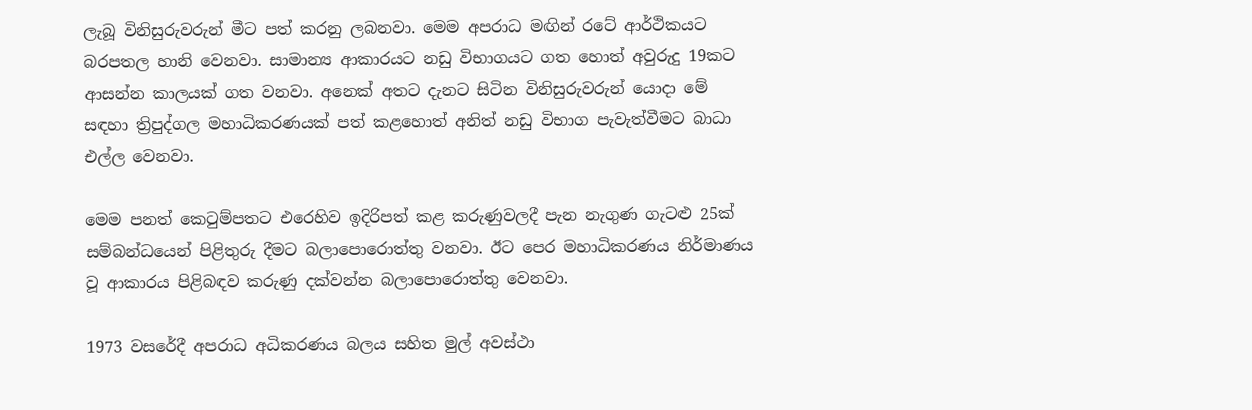ලැබූ විනිසුරුවරුන් මීට පත් කරනු ලබනවා. මෙම අපරාධ මඟින් රටේ ආර්ථිකයට බරපතල හානි වෙනවා. සාමාන්‍ය ආකාරයට නඩු විභාගයට ගත හොත් අවුරුදු 19කට ආසන්න කාලයක් ගත වනවා. අනෙක් අතට දැනට සිටින විනිසුරුවරුන් යොදා මේ සඳහා ත්‍රිපුද්ගල මහාධිකරණයක් පත් කළහොත් අනිත් නඩු විභාග පැවැත්වීමට බාධා එල්ල වෙනවා.

මෙම පනත් කෙටුම්පතට එරෙහිව ඉදිරිපත් කළ කරුණුවලදී පැන නැගුණ ගැටළු 25ක් සම්බන්ධයෙන් පිළිතුරු දීමට බලාපොරොත්තු වනවා. ඊට පෙර මහාධිකරණය නිර්මාණය වූ ආකාරය පිළිබඳව කරුණු දක්වන්න බලාපොරොත්තු වෙනවා.

1973 වසරේදී අපරාධ අධිකරණය බලය සහිත මුල් අවස්ථා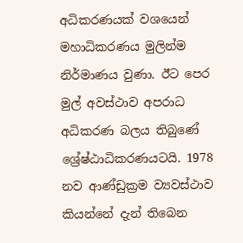අධිකරණයක් වශයෙන් මහාධිකරණය මුලින්ම නිර්මාණය වුණා. ඊට පෙර මුල් අවස්ථාව අපරාධ අධිකරණ බලය තිබුණේ ශ්‍රේෂ්ඨාධිකරණයටයි. 1978 නව ආණ්ඩුක්‍රම ව්‍යවස්ථාව කියන්නේ දැන් තිබෙන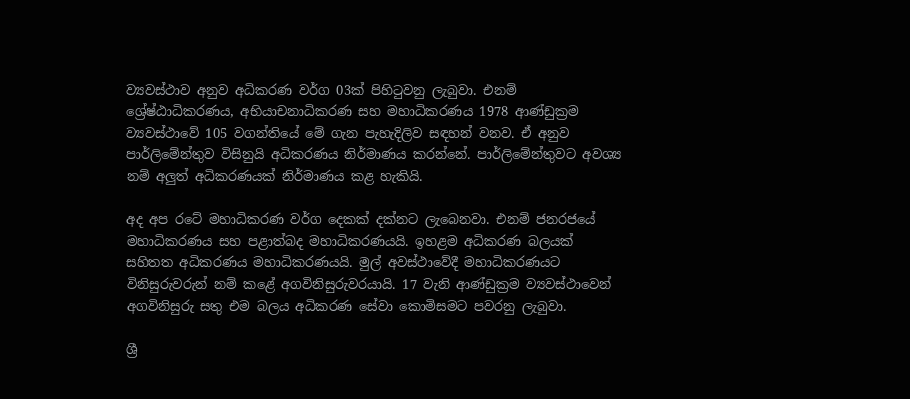ව්‍යවස්ථාව අනුව අධිකරණ වර්ග 03ක් පිහිටුවනු ලැබුවා. එනම් ශ්‍රේෂ්ඨාධිකරණය, අභියාචනාධිකරණ සහ මහාධිකරණය 1978 ආණ්ඩුක්‍රම ව්‍යවස්ථාවේ 105 වගන්තියේ මේ ගැන පැහැදිලිව සඳහන් වනව. ඒ අනුව පාර්ලිමේන්තුව විසිනුයි අධිකරණය නිර්මාණය කරන්නේ. පාර්ලිමේන්තුවට අවශ්‍ය නම් අලුත් අධිකරණයක් නිර්මාණය කළ හැකියි.

අද අප රටේ මහාධිකරණ වර්ග දෙකක් දක්නට ලැබෙනවා. එනම් ජනරජයේ මහාධිකරණය සහ පළාත්බද මහාධිකරණයයි. ඉහළම අධිකරණ බලයක් සහිතත අධිකරණය මහාධිකරණයයි. මුල් අවස්ථාවේදී මහාධිකරණයට විනිසුරුවරුන් නම් කළේ අගවිනිසුරුවරයායි. 17 වැනි ආණ්ඩුක්‍රම ව්‍යවස්ථාවෙන් අගවිනිසුරු සතු එම බලය අධිකරණ සේවා කොමිසමට පවරනු ලැබුවා.

ශ්‍රී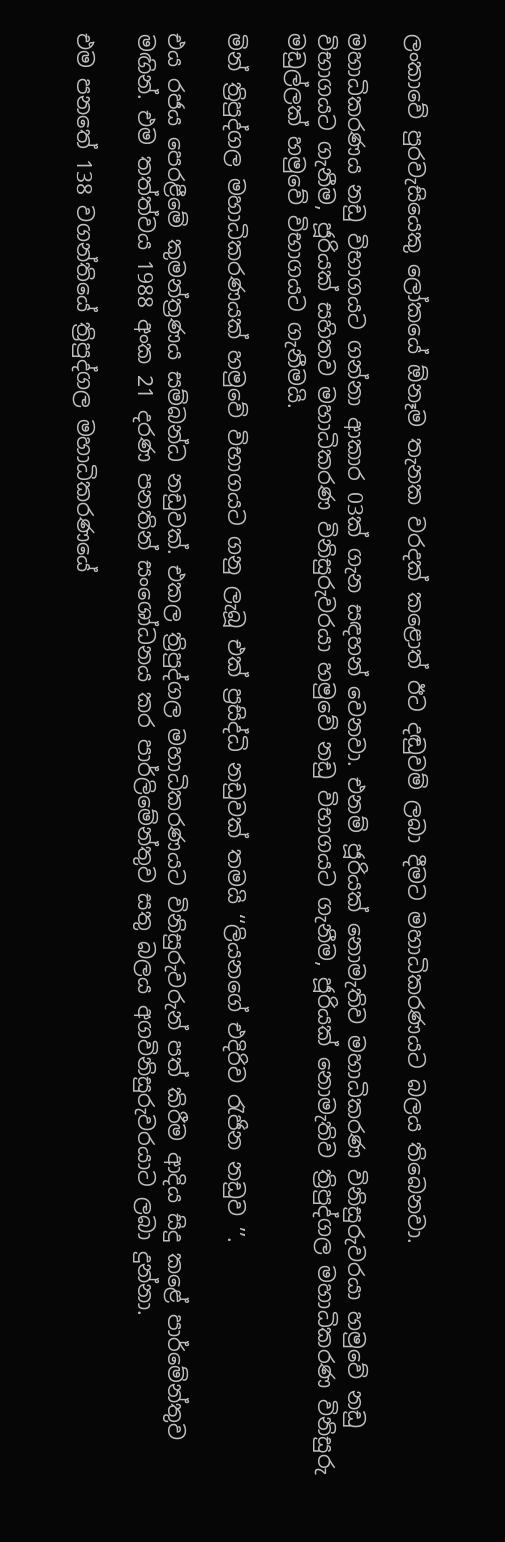ලංකාවේ පුරවැසියෙකු ලෝකයේ ඕනෑම තැනක වරදක් කළොත් ඊට දඬුවම් ලබා දීමට මහාධිකරණයට බලය තිබෙනවා.

මහාධිකරණය නඩු විභාගයට ගන්නා ආකාර 03ක් ගැන සඳහන් වෙනවා. එනම් ජූරියක් නොමැතිව මහාධිකරණ විනිසුරුවරයා හමුවේ නඩු විභාගයට ගැනීම, ජූරියක් සහිතව මහාධිකරණ විනිසුරුවරයා හමුවේ නඩු විභාගයට ගැනීම, ජූරියක් නොමැතිව ත්‍රිපුද්ගල මහාධිකරණ විනිසුරු මඩුල්ලක් හමුවේ විභාගයට ගැනීමයි.

මින් ත්‍රිපුද්ගල මහාධිකරණයක් හමුවේ විභාගයට ගනු ලැබූ එක් ප්‍රසිද්ධි නඩුවක් තමයි ‘‘ලියනගේ එදිරිව රැජින නඩුව ’’.

එය රජය පෙරළීමේ කුමන්ත්‍රණය සම්බන්ධ නඩුවක්. එකල ත්‍රිපුද්ගල මහාධිකරණයට විනිසුරුවරුන් පත් කිරීම ආදිය සිදු කළේ පාර්මේන්තුව මඟින්. එම තත්ත්වය 1988 අංක 21 දරණ පනතින් සංශෝධනය කර පාර්ලිමේන්තුව සතු බලය අගවිනිසුරුවරයාට ලබා දුන්නා.

එම පනතේ 138 වගන්තියේ ත්‍රිපුද්ගල මහාධිකරණයේ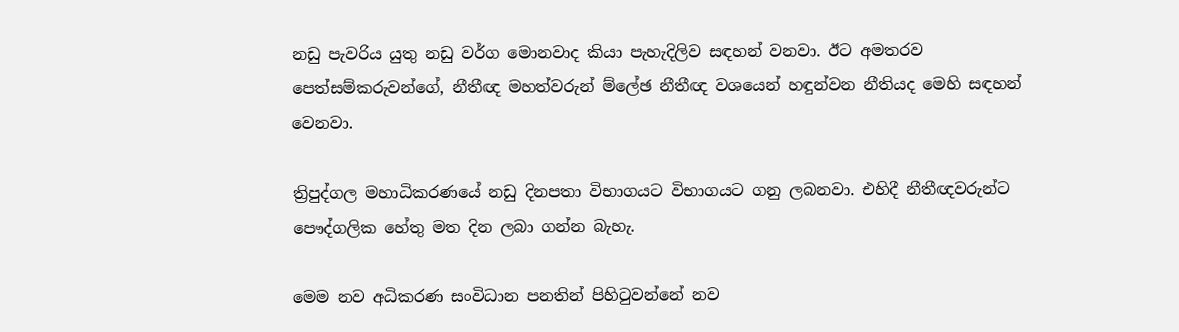නඩු පැවරිය යුතු නඩු වර්ග මොනවාද කියා පැහැදිලිව සඳහන් වනවා. ඊට අමතරව පෙත්සම්කරුවන්ගේ, නීතීඥ මහත්වරුන් ම්ලේඡ නීතීඥ වශයෙන් හඳුන්වන නීතියද මෙහි සඳහන් වෙනවා.

ත්‍රිපුද්ගල මහාධිකරණයේ නඩු දිනපතා විභාගයට විභාගයට ගනු ලබනවා. එහිදී නීතීඥවරුන්ට පෞද්ගලික හේතු මත දින ලබා ගන්න බැහැ.

මෙම නව අධිකරණ සංවිධාන පනතින් පිහිටුවන්නේ නව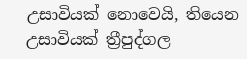උසාවියක් නොවෙයි, තියෙන උසාවියක් ත්‍රීපුද්ගල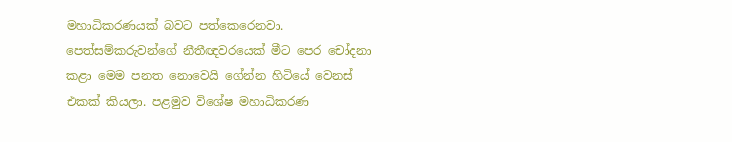මහාධිකරණයක් බවට පත්කෙරෙනවා. පෙත්සම්කරුවන්ගේ නීතීඥවරයෙක් මීට පෙර චෝදනා කළා මෙම පනත නොවෙයි ගේන්න හිටියේ වෙනස් එකක් කියලා. පළමුව විශේෂ මහාධිකරණ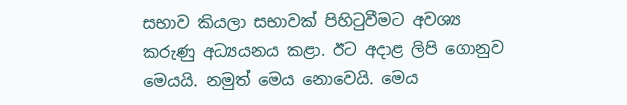සභාව කියලා සභාවක් පිහිටුවීමට අවශ්‍ය කරුණු අධ්‍යයනය කළා. ඊට අදාළ ලිපි ගොනුව මෙයයි. නමුත් මෙය නොවෙයි. මෙය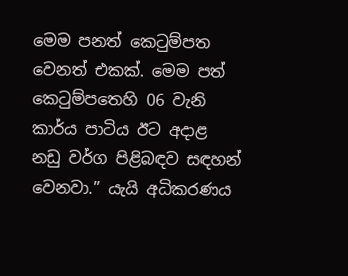මෙම පනත් කෙටුම්පත වෙනත් එකක්. මෙම පත් කෙටුම්පතෙහි 06 වැනි කාර්ය පාටිය ඊට අදාළ නඩු වර්ග පිළිබඳව සඳහන් වෙනවා.” යැයි අධිකරණය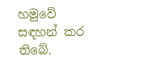හමුවේ සඳහන් කර තිබේ.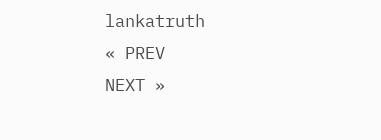lankatruth
« PREV
NEXT »